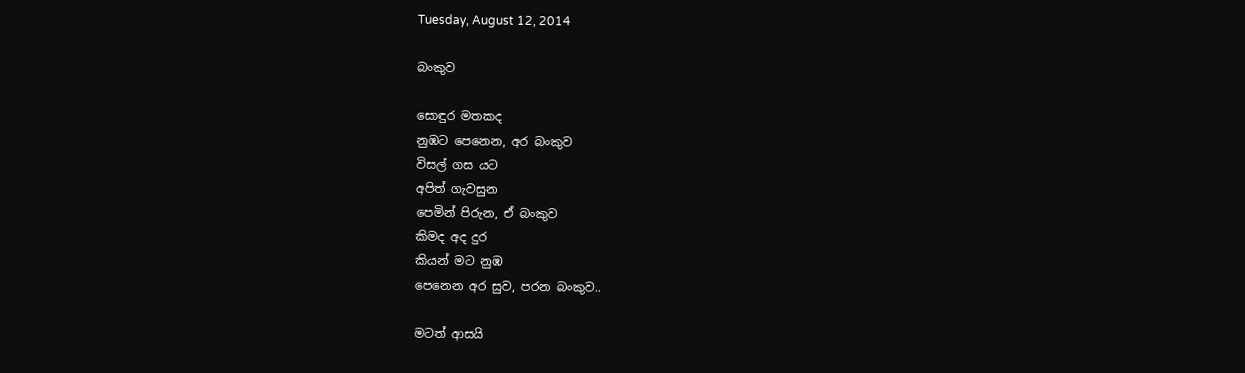Tuesday, August 12, 2014

බංකුව

සොඳුර මතකද
නුඹට පෙනෙන, අර බංකුව
විසල් ගස යට
අපිත් ගැවසුන
පෙමින් පිරුන, ඒ බංකුව
කිමද අද දුර
කියන් මට නුඹ
පෙනෙන අර සුව, පරන බංකුව..

මටත් ආසයි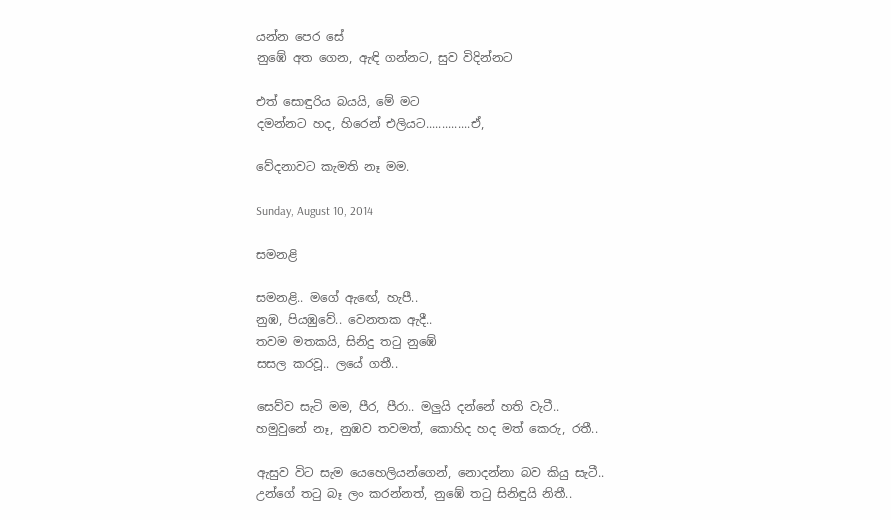යන්න පෙර සේ
නුඹේ අත ගෙන, ඇඳි ගන්නට, සුව විදින්නට

එත් සොඳුරිය බයයි, මේ මට
දමන්නට හද, හිරෙන් එලියට..............ඒ,

වේදනාවට කැමති නෑ මම.

Sunday, August 10, 2014

සමනළි

සමනළි.. මගේ ඇඟේ, හැපී..
නුඹ, පියඹුවේ.. වෙනතක ඇදී..
තවම මතකයි, සිනිදු තටු නුඹේ
සසල කරවූ.. ලයේ ගතී..

සෙව්ව සැටි මම, පීර, පීරා.. මලුයි දන්නේ හති වැටී..
හමුවුනේ නෑ, නුඹව තවමත්, කොහිද හද මත් කෙරු, රතී..

ඇසුව විට සැම යෙහෙලියන්ගෙන්, නොදන්නා බව කියු සැටී..
උන්ගේ තටු බෑ ලං කරන්නත්, නුඹේ තටු සිනිඳුයි නිතී..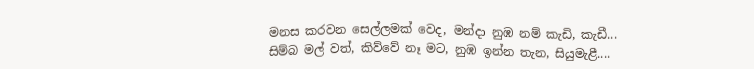මනස කරවන සෙල්ලමක් වෙද, මන්දා නුඹ නම් කැඩි, කැඩී...
සිම්බ මල් වත්, කිව්වේ නෑ මට, නුඹ ඉන්න තැන, සියුමැළී....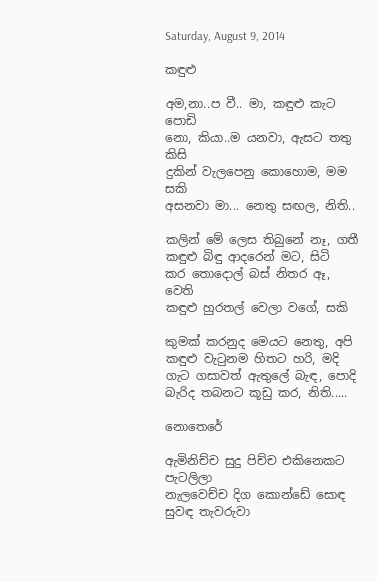Saturday, August 9, 2014

කඳුළු

අම,නා..ප වී.. මා, කඳුළු කැට පොඩි
නො, කියා..ම යනවා, ඇසට තතු කිසි
දුකින් වැලපෙනු කොහොම, මම සකි
අසනවා මා... නෙතු සඟල, නිති..

කලින් මේ ලෙස තිබුනේ නෑ, ගතී
කඳුළු බිඳු ආදරෙන් මට, සිටි
කර තොදොල් බස් නිතර ඈ, වෙති
කඳුළු හුරතල් වෙලා වගේ, සකි

කුමක් කරනුද මෙයට නෙතු, අපි
කඳුළු වැටුනම හිතට හරි, මදි
ගැට ගසාවත් ඇතුලේ බැඳ, පොදි
බැරිද තබනට කූඩු කර, නිති.....

නොතෙරේ

ඇමිනිච්ච සුදු පිච්ච එකිනෙකට පැටලිලා
නැලවෙච්ච දිග කොන්ඩේ සොඳ සුවඳ තැවරුවා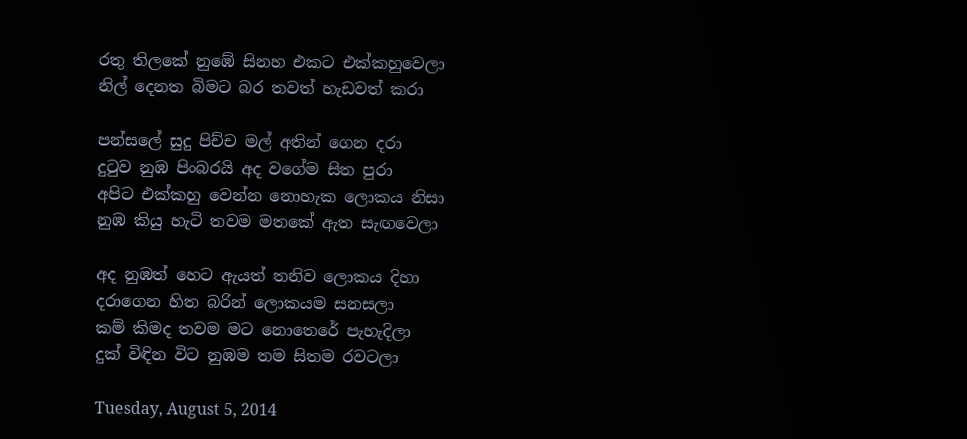රතු තිලකේ නුඹේ සිනහ එකට එක්කහුවෙලා
නිල් දෙනත බිමට බර තවත් හැඩවත් කරා

පන්සලේ සුදු පිච්ච මල් අතින් ගෙන දරා
දුටුව නුඹ පිංබරයි අද වගේම සිත පුරා
අපිට එක්කහු වෙන්න නොහැක ලොකය නිසා
නුඹ කියු හැටි තවම මතකේ ඇත සැඟවෙලා

අද නුඹත් හෙට ඇයත් තනිව ලොකය දිහා
දරාගෙන හිත බරින් ලොකයම සනසලා
කම් කිමද තවම මට නොතෙරේ පැහැදිලා
දුක් විඳින විට නුඹම තම සිතම රවටලා

Tuesday, August 5, 2014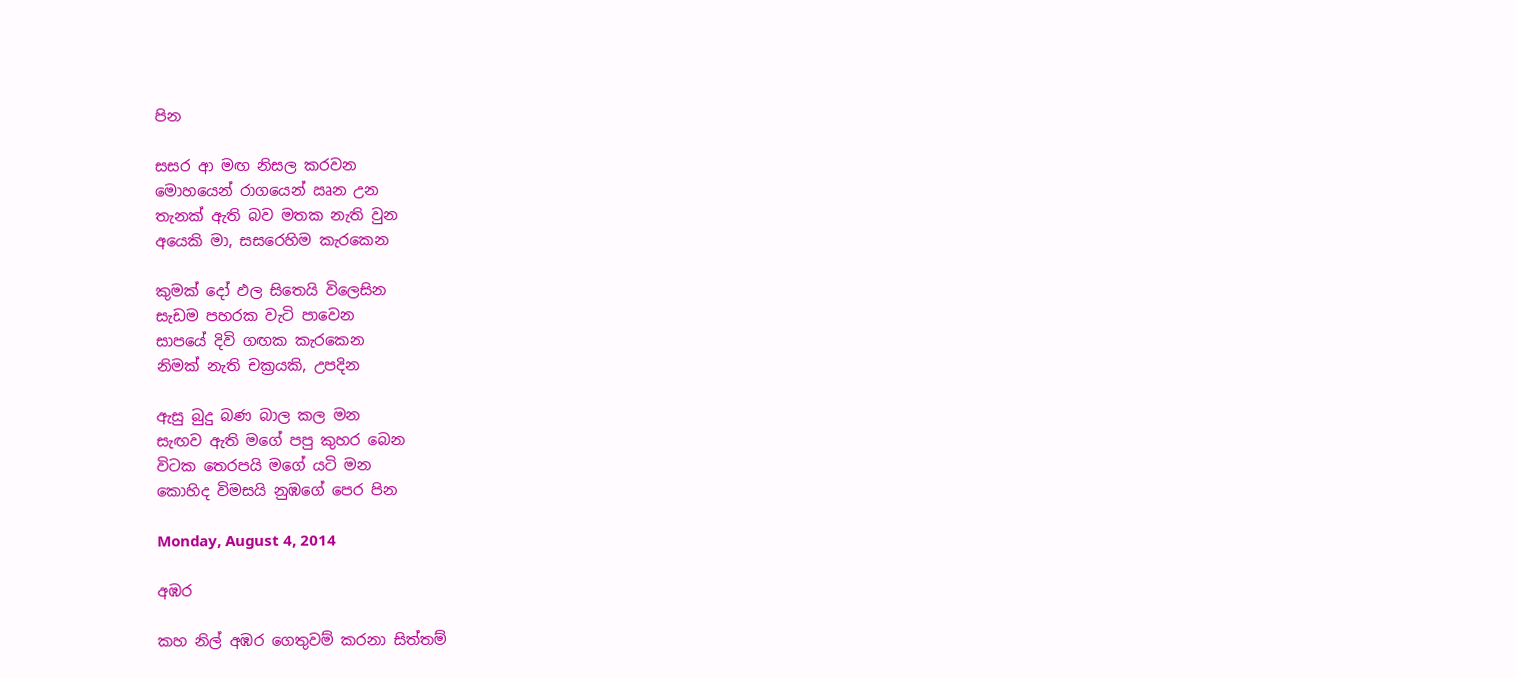පින

සසර ආ මඟ නිසල කරවන
මොහයෙන් රාගයෙන් ඍන උන
තැනක් ඇති බව මතක නැති වුන
අයෙකි මා, සසරෙහිම කැරකෙන

කුමක් දෝ ඵල සිතෙයි විලෙසින
සැඩම පහරක වැටි පාවෙන
සාපයේ දිවි ගඟක කැරකෙන
නිමක් නැති චක්‍රයකි, උපදින

ඇසු බුදු බණ බාල කල මන
සැඟව ඇති මගේ පපු කුහර බෙන
විටක තෙරපයි මගේ යටි මන
කොහිද විමසයි නුඹගේ පෙර පින

Monday, August 4, 2014

අඹර

කහ නිල් අඹර ගෙතුවම් කරනා සිත්තම්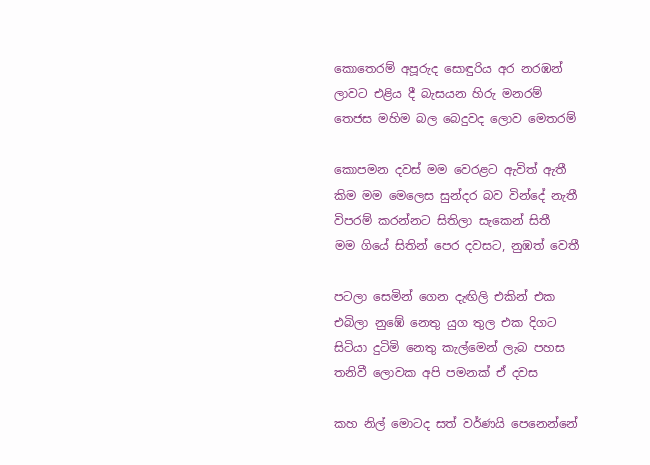කොතෙරම් අපූරුද සොඳුරිය අර නරඹන්
ලාවට එළිය දී බැසයන හිරු මනරම්
තෙජස මහිම බල බෙදුවද ලොව මෙතරම්

කොපමන දවස් මම වෙරළට ඇවිත් ඇතී
කිම මම මෙලෙස සුන්දර බව වින්දේ නැතී
විපරම් කරන්නට සිතිලා සැකෙන් සිතී
මම ගියේ සිතින් පෙර දවසට, නුඹත් වෙතී

පටලා සෙමින් ගෙන දැඟිලි එකින් එක
එබිලා නුඹේ නෙතු යුග තුල එක දිගට
සිටියා දුටිමි නෙතු කැල්මෙන් ලැබ පහස
තනිවී ලොවක අපි පමනක් ඒ දවස

කහ නිල් මොටද සත් වර්ණයි පෙනෙන්නේ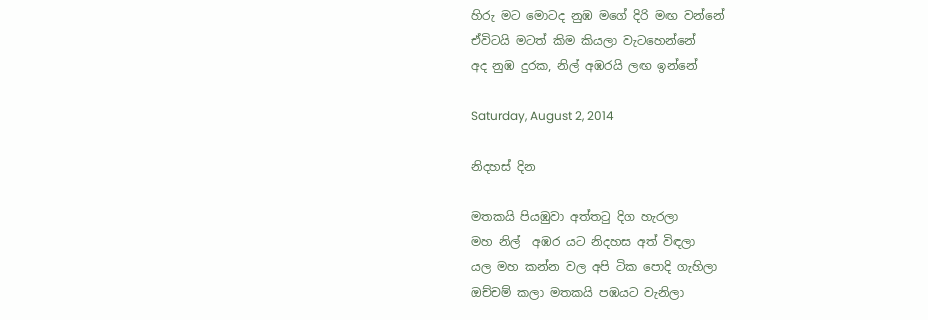හිරු මට මොටද නුඹ මගේ දිරි මඟ වන්නේ
ඒවිටයි මටත් කිම කියලා වැටහෙන්නේ
අද නුඹ දුරක, නිල් අඹරයි ලඟ ඉන්නේ

Saturday, August 2, 2014

නිදහස් දින

මතකයි පියඹුවා අත්තටු දිග හැරලා
මහ නිල්  අඹර යට නිදහස අත් විඳලා
යල මහ කන්න වල අපි ටික පොදි ගැහිලා
ඔච්චම් කලා මතකයි පඹයට වැනිලා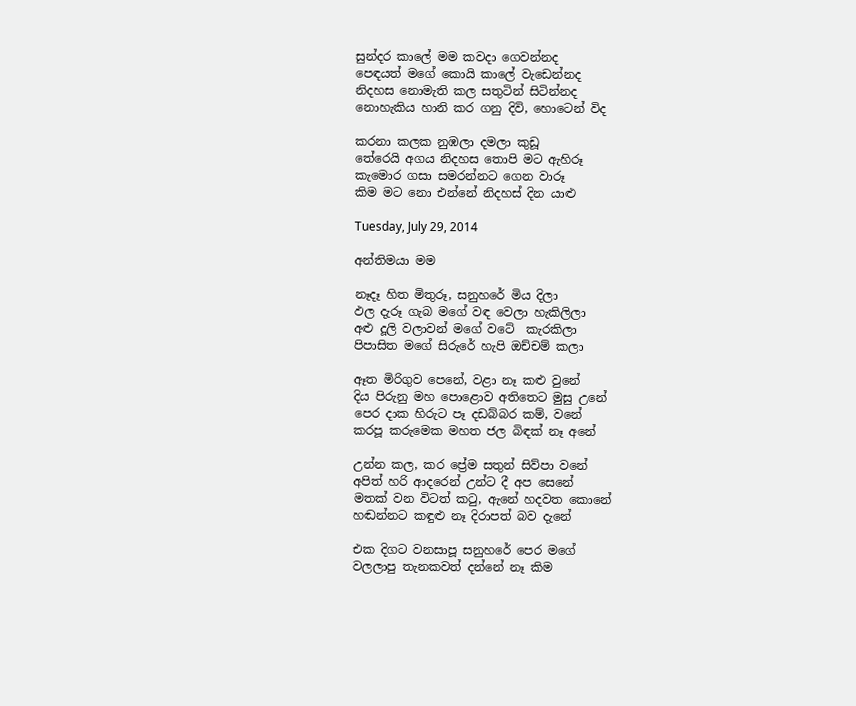සුන්දර කාලේ මම කවදා ගෙවන්නද
පෙඳයත් මගේ කොයි කාලේ වැඩෙන්නද
නිදහස නොමැති කල සතුටින් සිටින්නද
නොහැකිය හානි කර ගනු දිවි, හොටෙන් විද

කරනා කලක නුඹලා දමලා කුඩූ
තේරෙයි අගය නිදහස තොපි මට ඇහිරූ
කැමොර ගසා සමරන්නට ගෙන වාරූ
කිම මට නො එන්නේ නිදහස් දින යාළු

Tuesday, July 29, 2014

අන්තිමයා මම

නෑදෑ හිත මිතුරූ, සනුහරේ මිය දිලා
ඵල දැරූ ගැබ මගේ වඳ වෙලා හැකිලිලා
අළු දූලි වලාවන් මගේ වටේ  කැරකිලා
පිපාසිත මගේ සිරුරේ හැපි ඔච්චම් කලා

ඈත මිරිගුව පෙනේ, වළා නෑ කළු වුනේ
දිය පිරුනු මහ පොළොව අතිතෙට මුසු උනේ
පෙර දාක හිරුට පෑ දඩබ්බර කම්, වනේ
කරපූ කරුමෙක මහත ජල බිඳක් නෑ අනේ

උන්න කල, කර ප්‍රේම සතුන් සිව්පා වනේ
අපිත් හරි ආදරෙන් උන්ට දී අප සෙනේ
මතක් වන විටත් කටු, ඇනේ හදවත කොනේ
හඬන්නට කඳුළු නෑ දිරාපත් බව දැනේ

එක දිගට වනසාපූ සනුහරේ පෙර මගේ
වලලාපු තැනකවත් දන්නේ නෑ කිම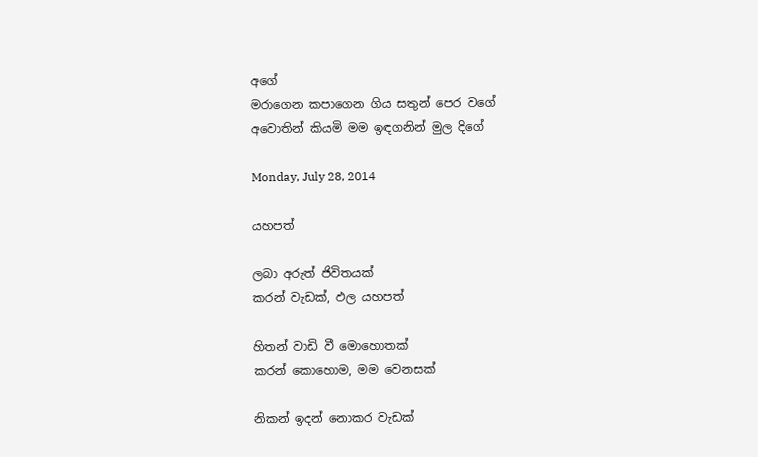අගේ
මරාගෙන කපාගෙන ගිය සතුන් පෙර වගේ
අවොතින් කියමි මම ඉඳගනින් මුල දිගේ

Monday, July 28, 2014

යහපත්

ලබා අරුත් ජිවිතයක්
කරන් වැඩක්, ඵල යහපත්

හිතන් වාඩි වී මොහොතක්
කරන් කොහොම, මම වෙනසක්

නිකන් ඉදන් නොකර වැඩක්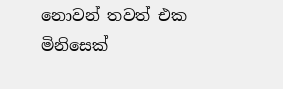නොවන් තවත් එක මිනිසෙක්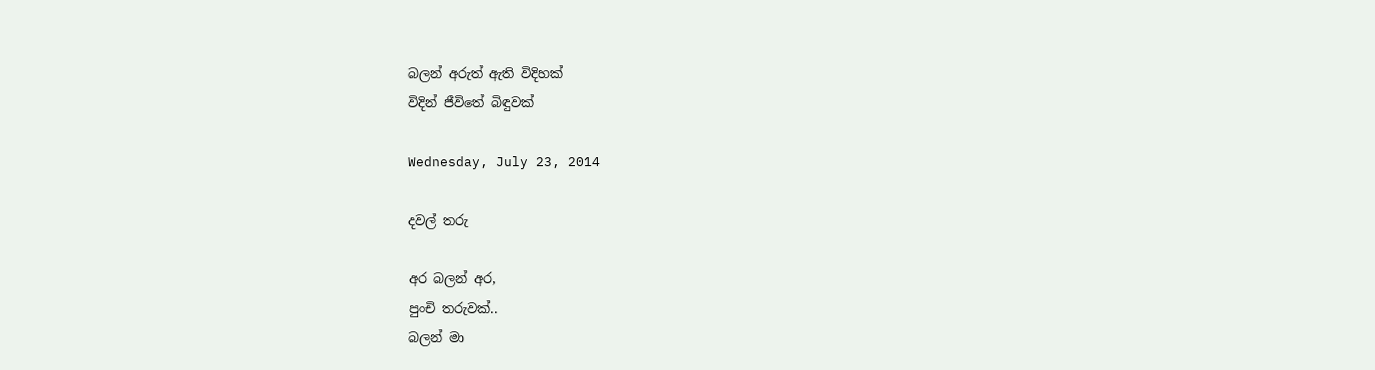බලන් අරුත් ඇති විදිහක්
විදින් ජීවිතේ බිඳුවක්

Wednesday, July 23, 2014

දවල් තරු

අර බලන් අර,
පුංචි තරුවක්..
බලන් මා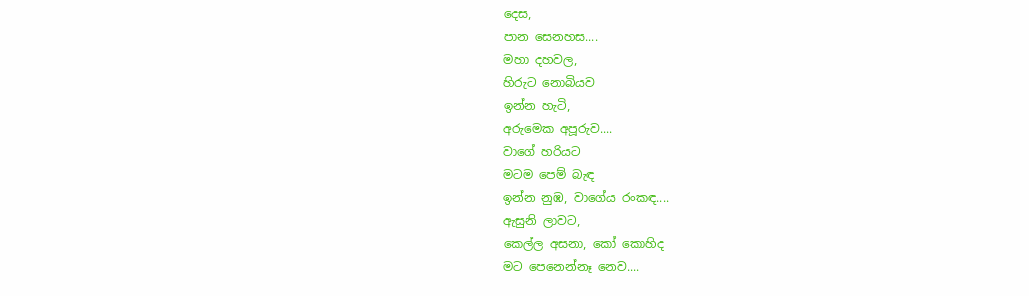දෙස,
පාන සෙනහස....
මහා දහවල,
හිරුට නොබියව
ඉන්න හැටි,
අරුමෙක අපූරුව....
වාගේ හරියට
මටම පෙම් බැඳ
ඉන්න නුඹ, වාගේය රංකඳ....
ඇසුනි ලාවට,
කෙල්ල අසනා, කෝ කොහිද
මට පෙනෙන්නෑ නෙව....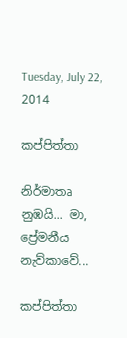Tuesday, July 22, 2014

කප්පිත්තා

නිර්මාතෘ නුඹයි... මා,
ප්‍රේමනීය නැව්කාවේ...

කප්පිත්තා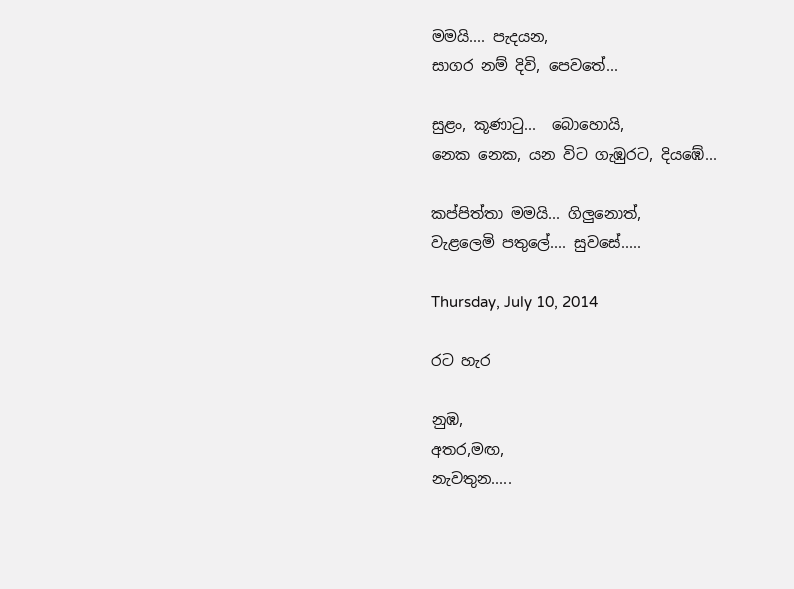මමයි.... පැදයන,
සාගර නම් දිවි, පෙවතේ...

සුළං, කූණාටු...  බොහොයි,
නෙක නෙක, යන විට ගැඹුරට, දියඹේ...

කප්පිත්තා මමයි... ගිලුනොත්,
වැළලෙමි පතුලේ.... සුවසේ.....

Thursday, July 10, 2014

රට හැර

නුඹ,
අතර,මඟ,
නැවතුන.....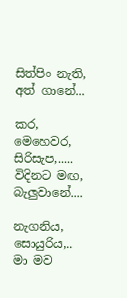සිත්පිං නැති, අත් ගානේ...

කර,
මෙහෙවර,
සිරිසැප,.....
විදිනට මඟ, බැලුවානේ....

නැගනිය, සොයුරිය,.. මා මව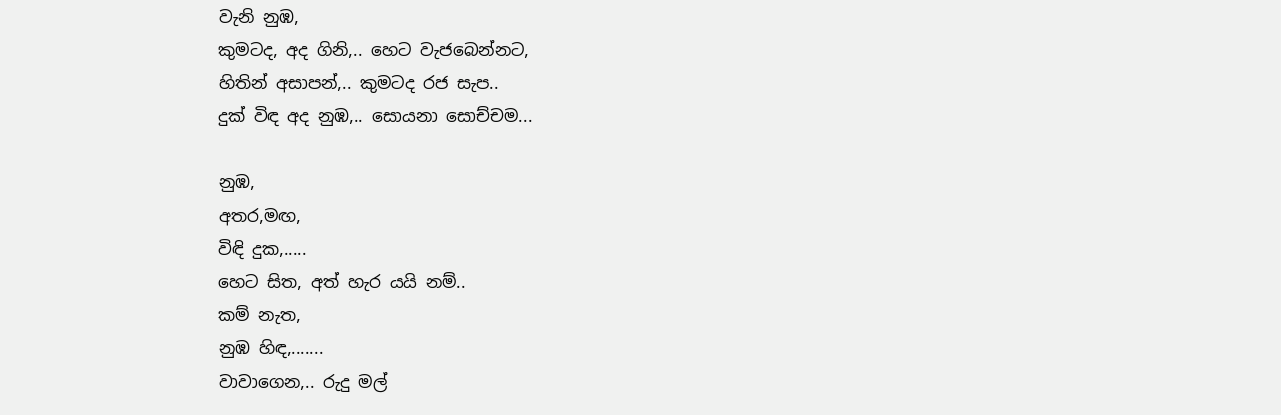වැනි නුඹ,
කුමටද, අද ගිනි,.. හෙට වැජබෙන්නට,
හිතින් අසාපන්,.. කුමටද රජ සැප..
දුක් විඳ අද නුඹ,.. සොයනා සොච්චම...

නුඹ,
අතර,මඟ,
විඳි දුක,.....
හෙට සිත, අත් හැර යයි නම්..
කම් නැත,
නුඹ හිඳ,.......
වාවාගෙන,.. රුදු මල්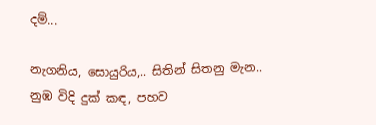දම්...

නැගනිය, සොයුරිය,.. සිතින් සිතනු මැන..
නුඹ විදි දුක් කඳ, පහව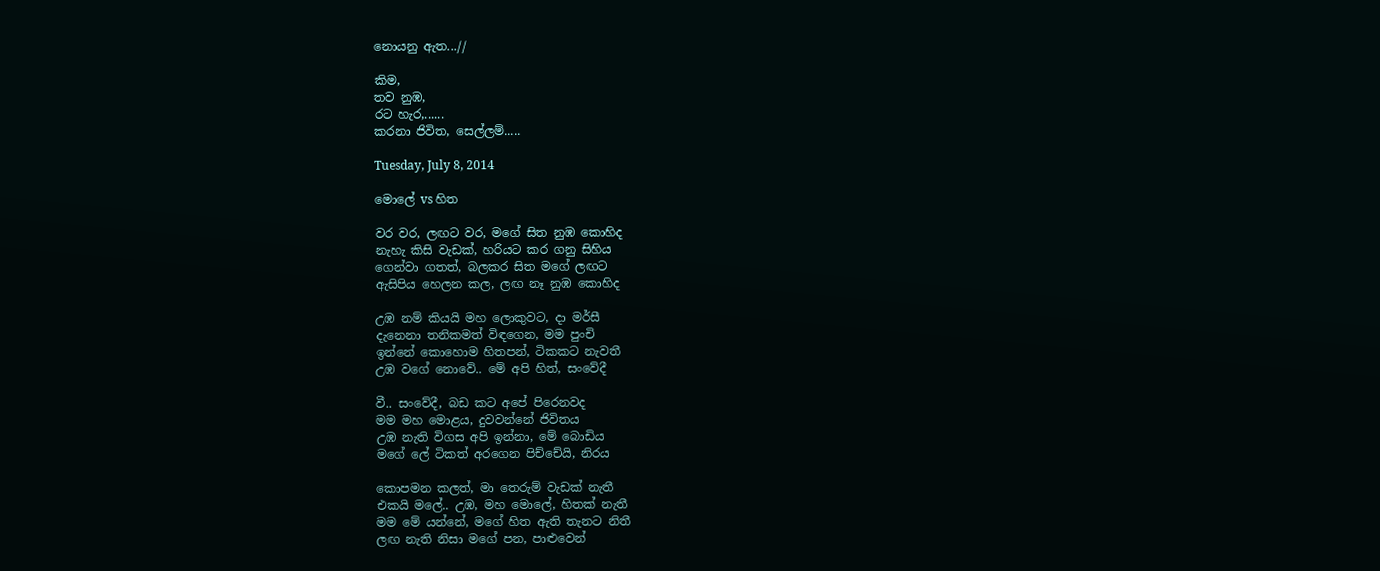නොයනු ඇත...//

කිම,
තව නුඹ,
රට හැර,......
කරනා ජිවිත, සෙල්ලම්.....

Tuesday, July 8, 2014

මොලේ vs හිත

වර වර, ලඟට වර, මගේ සිත නුඹ කොහිද
නැහැ කිසි වැඩක්, හරියට කර ගනු සිහිය
ගෙන්වා ගතත්, බලකර සිත මගේ ලඟට
ඇසිපිය හෙලන කල, ලඟ නෑ නුඹ කොහිද

උඹ නම් කියයි මහ ලොකුවට, දා මර්සී
දැනෙනා තනිකමත් විඳගෙන, මම පුංචි
ඉන්නේ කොහොම හිතපන්, ටිකකට නැවතී
උඹ වගේ නොවේ.. මේ අපි හිත්, සංවේදී

වී.. සංවේදී, බඩ කට අපේ පිරෙනවද
මම මහ මොළය, දුවවන්නේ ජිවිතය
උඹ නැති විගස අපි ඉන්නා, මේ බොඩිය
මගේ ලේ ටිකත් අරගෙන පිච්චේයි, නිරය

කොපමන කලත්, මා තෙරුම් වැඩක් නැතී
එකයි මලේ.. උඹ, මහ මොලේ, හිතක් නැතී
මම මේ යන්නේ, මගේ හිත ඇති තැනට නිතී
ලඟ නැති නිසා මගේ පන, පාළුවෙන්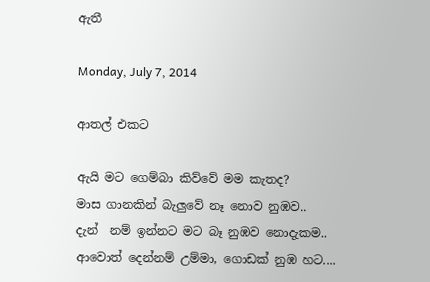ඇතී

Monday, July 7, 2014

ආතල් එකට

ඇයි මට ගෙම්බා කිව්වේ මම කැතද?
මාස ගානකින් බැලුවේ නෑ නොව නුඹව..
දැන්  නම් ඉන්නට මට බෑ නුඹව නොදැකම..
ආවොත් දෙන්නම් උම්මා, ගොඩක් නුඹ හට....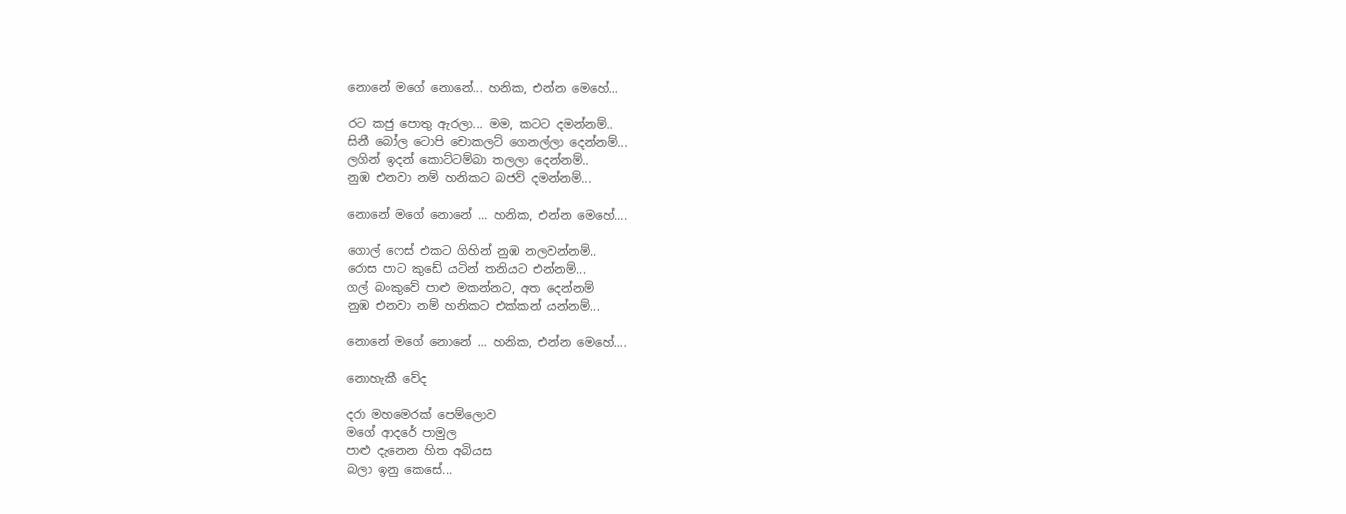නොනේ මගේ නොනේ... හනික, එන්න මෙහේ...

රට කජු පොතු ඇරලා... මම, කටට දමන්නම්..
සිනී බෝල ටොපි චොකලට් ගෙනල්ලා දෙන්නම්...
ලගින් ඉදන් කොට්ටම්බා තලලා දෙන්නම්..
නුඹ එනවා නම් හනිකට බජව් දමන්නම්...

නොනේ මගේ නොනේ ... හනික, එන්න මෙහේ....

ගොල් ෆෙස් එකට ගිහින් නුඹ නලවන්නම්..
රොස පාට කුඩේ යටින් තනියට එන්නම්...
ගල් බංකුවේ පාළු මකන්නට, අත දෙන්නම්
නුඹ එනවා නම් හනිකට එක්කන් යන්නම්...

නොනේ මගේ නොනේ ... හනික, එන්න මෙහේ....

නොහැකී වේද

දරා මහමෙරක් පෙම්ලොව
මගේ ආදරේ පාමුල
පාළු දැනෙන හිත අබියස
බලා ඉනු කෙසේ...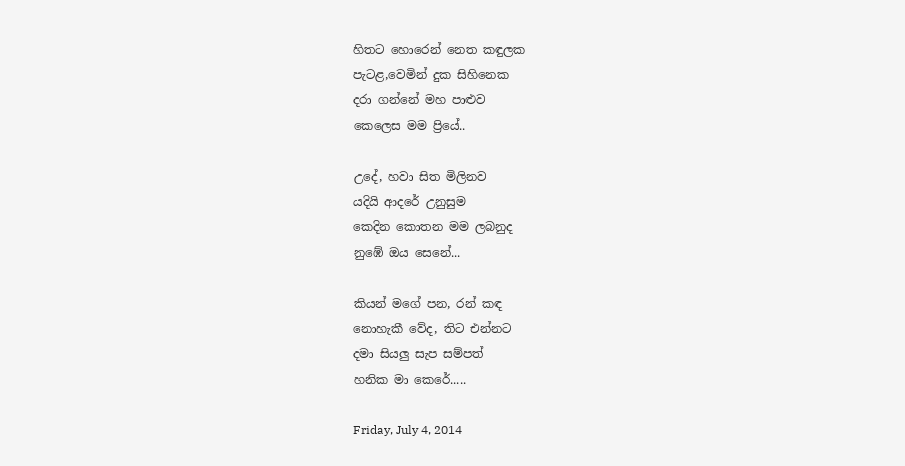හිතට හොරෙන් නෙත කඳුලක
පැටළ,වෙමින් දුක සිහිනෙක
දරා ගන්නේ මහ පාළුව
කෙලෙස මම ප්‍රියේ..

උදේ, හවා සිත මිලිනව
යදියි ආදරේ උනුසුම
කෙදින කොතන මම ලබනුද
නුඹේ ඔය සෙනේ...

කියන් මගේ පන, රන් කඳ
නොහැකී වේද, තිට එන්නට
දමා සියලු සැප සම්පත්
හනික මා කෙරේ.....

Friday, July 4, 2014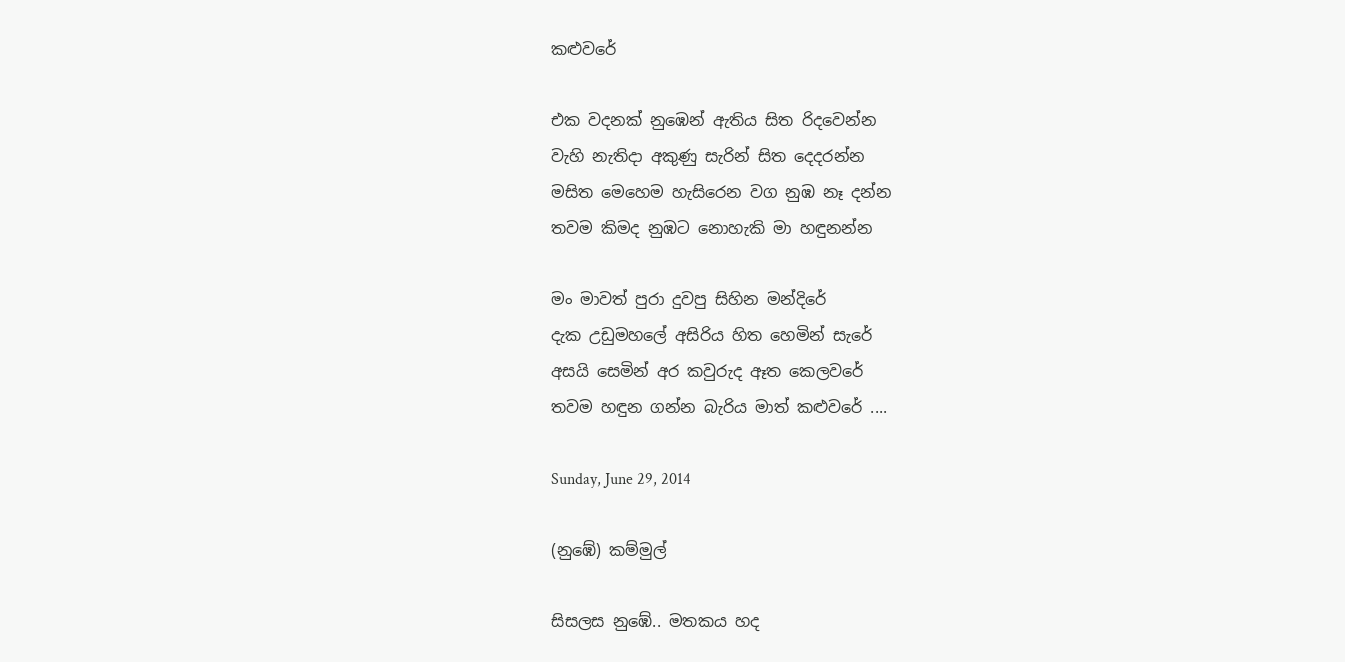කළුවරේ

එක වදනක් නුඹෙන් ඇතිය සිත රිදවෙන්න
වැහි නැතිදා අකුණු සැරින් සිත දෙදරන්න
මසිත මෙහෙම හැසිරෙන වග නුඹ නෑ දන්න
තවම කිමද නුඹට නොහැකි මා හඳුනන්න

මං මාවත් පුරා දුවපු සිහින මන්දිරේ
දැක උඩුමහලේ අසිරිය හිත හෙමින් සැරේ
අසයි සෙමින් අර කවුරුද ඈත කෙලවරේ
තවම හඳුන ගන්න බැරිය මාත් කළුවරේ ....

Sunday, June 29, 2014

(නුඹේ) කම්මුල්

සිසලස නුඹේ.. මතකය හද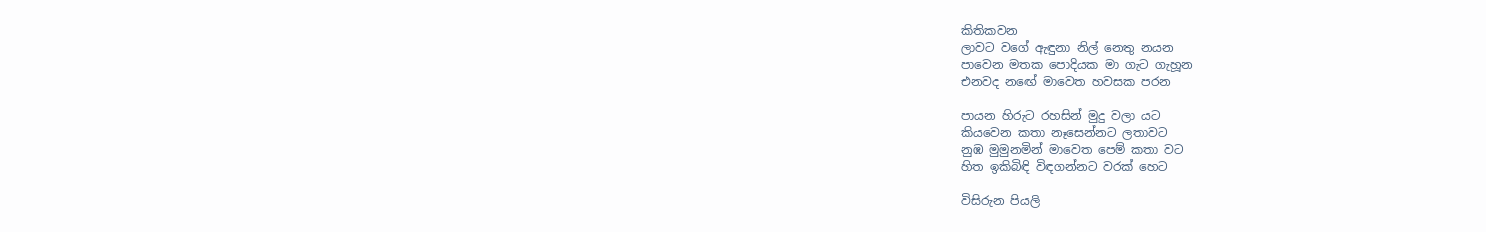කිතිකවන
ලාවට වගේ ඇඳුනා නිල් නෙතු නයන
පාවෙන මතක පොදියක මා ගැට ගැහූන
එනවද නඟේ මාවෙත හවසක පරන

පායන හිරුට රහසින් මුදු වලා යට
කියවෙන කතා නෑසෙන්නට ලතාවට
නුඹ මුමුනමින් මාවෙත පෙම් කතා වට
හිත ඉකිබිඳි විඳගන්නට වරක් හෙට

විසිරුන පියලි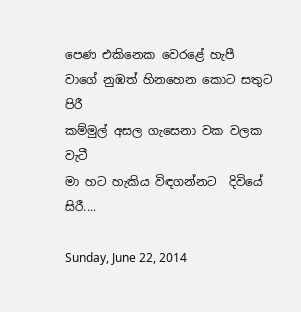පෙණ එකිනෙක වෙරළේ හැපී
වාගේ නුඹත් හිනහෙන කොට සතුට පිරී
කම්මුල් අසල ගැසෙනා වක වලක වැටී
මා හට හැකිය විඳගන්නට  දිවියේ සිරී....

Sunday, June 22, 2014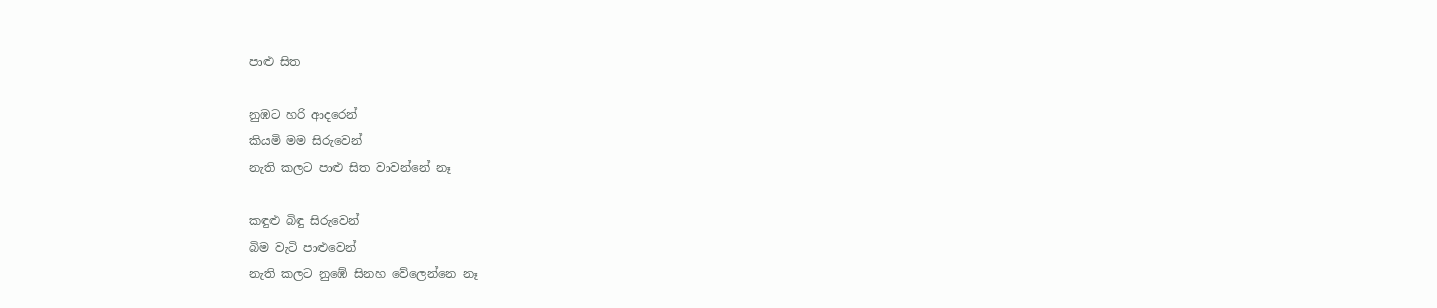පාළු සිත

නුඹට හරි ආදරෙන්
කියමි මම සිරුවෙන්
නැති කලට පාළු සිත වාවන්නේ නෑ

කඳුළු බිඳු සිරුවෙන්
බිම වැටි පාළුවෙන්
නැති කලට නුඹේ සිනහ වේලෙන්නෙ නෑ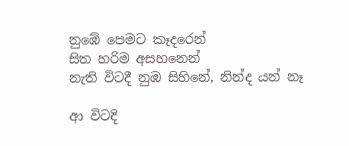නුඹේ පෙමට කෑදරෙන්
සිත හරිම අසහනෙන්
නැති විටදී නුඹ සිහිනේ, නින්ද යන් නෑ

ආ විටදි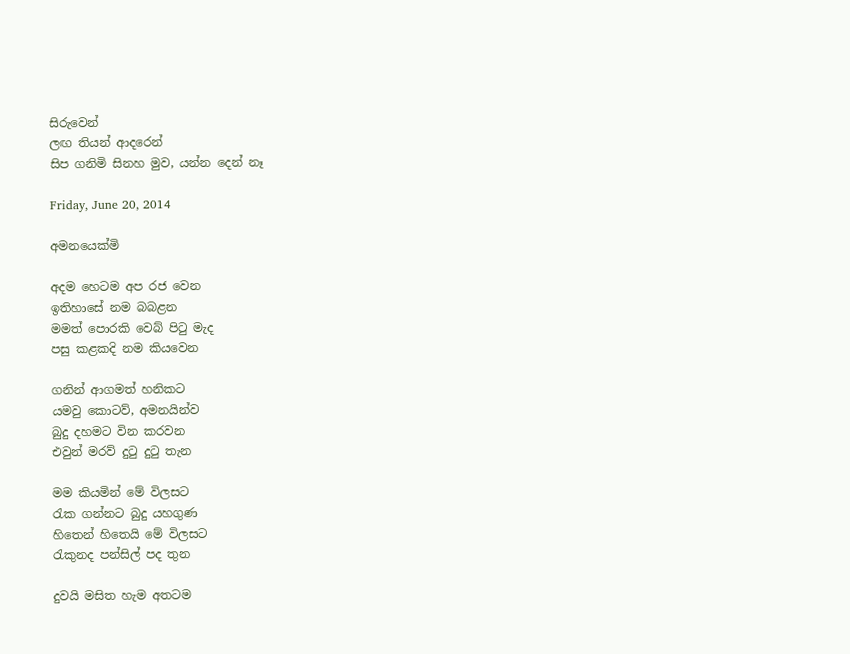සිරුවෙන්
ලඟ තියන් ආදරෙන්
සිප ගනිමි සිනහ මුව, යන්න දෙන් නෑ

Friday, June 20, 2014

අමනයෙක්මි

අදම හෙටම අප රජ වෙන
ඉතිහාසේ නම බබළන
මමත් පොරකි වෙබ් පිටු මැද
පසු කළකදි නම කියවෙන

ගනින් ආගමත් හනිකට
යමවු කොටව්, අමනයින්ව
බුදු දහමට වින කරවන
එවුන් මරව් දුටු දුටු තැන

මම කියමින් මේ විලසට
රැක ගන්නට බුදු යහගුණ
හිතෙන් හිතෙයි මේ විලසට
රැකුනද පන්සිල් පද තුන

දුවයි මසිත හැම අතටම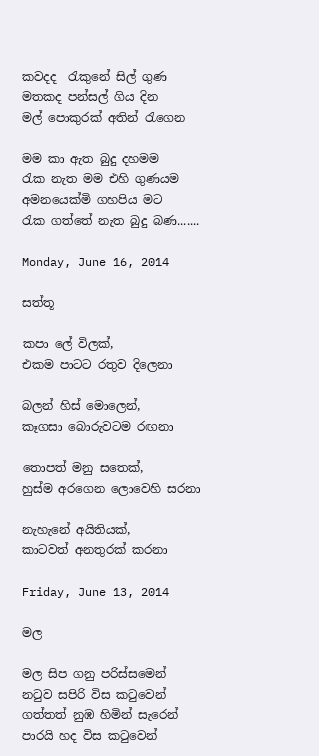කවදද  රැකුනේ සිල් ගුණ
මතකද පන්සල් ගිය දින
මල් පොකුරක් අතින් රැගෙන

මම කා ඇත බුදු දහමම
රැක නැත මම එහි ගුණයම
අමනයෙක්මි ගහපිය මට
රැක ගත්තේ නැත බුදු බණ.......

Monday, June 16, 2014

සත්තූ

කපා ලේ විලක්,
එකම පාටට රතුව දිලෙනා

බලන් හිස් මොලෙන්,
කෑගසා බොරුවටම රඟනා

තොපත් මනු සතෙක්,
හුස්ම අරගෙන ලොවෙහි සරනා

නැහැනේ අයිතියක්,
කාටවත් අනතුරක් කරනා

Friday, June 13, 2014

මල

මල සිප ගනු පරිස්සමෙන්
නටුව සපිරි විස කටුවෙන්
ගත්තත් නුඹ හිමින් සැරෙන්
පාරයි හද විස කටුවෙන්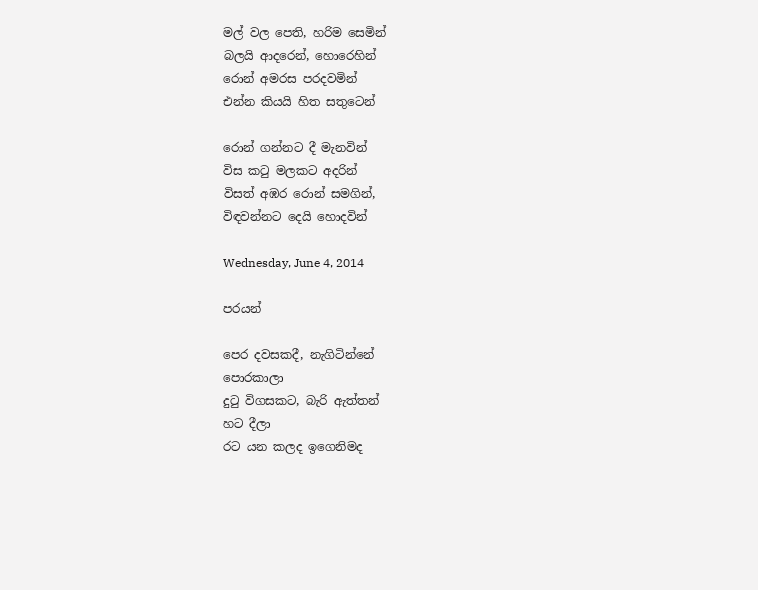මල් වල පෙති, හරිම සෙමින්
බලයි ආදරෙන්, හොරෙහින්
රොන් අමරස පරදවමින්
එන්න කියයි හිත සතුටෙන්

රොන් ගන්නට දී මැනවින්
විස කටු මලකට අදරින්
විසත් අඹර රොන් සමගින්,
විඳවන්නට දෙයි හොදවින්

Wednesday, June 4, 2014

පරයන්

පෙර දවසකදී, නැගිටින්නේ
පොරකාලා
දුටු විගසකට, බැරි ඇත්තන්
හට දීලා
රට යන කලද ඉගෙනිමද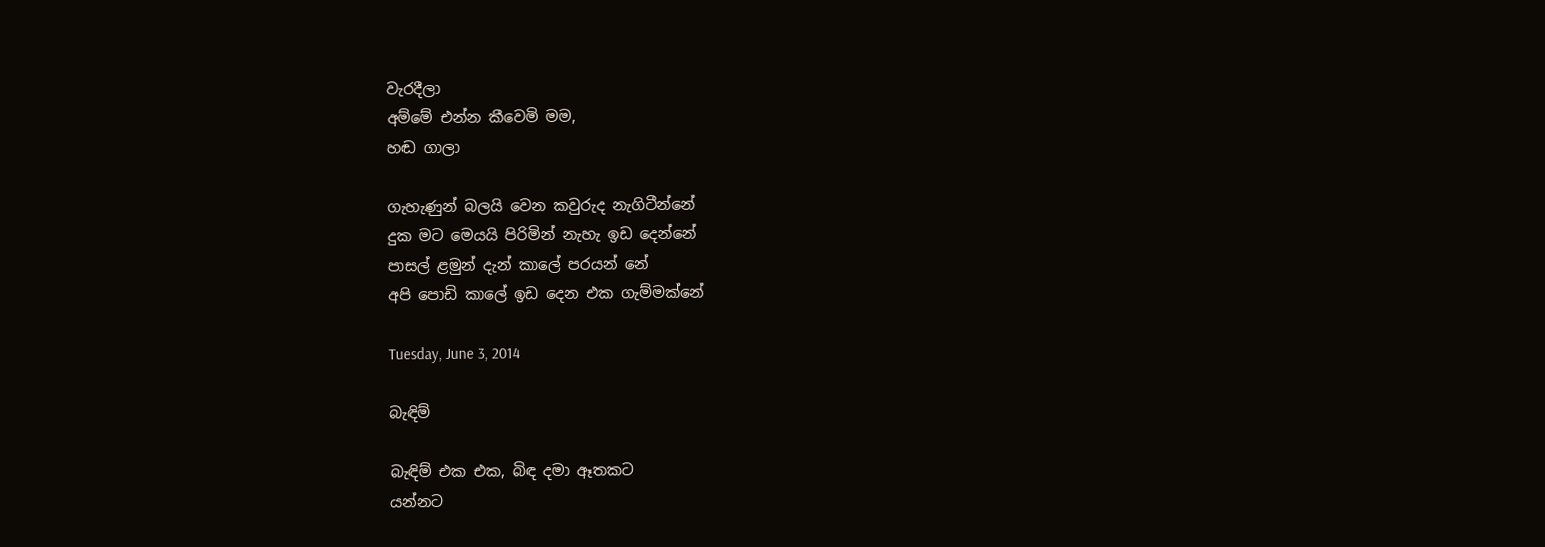වැරදීලා
අම්මේ එන්න කීවෙමි මම,
හඬ ගාලා

ගැහැණුන් බලයි වෙන කවුරුද නැගිටීන්නේ
දුක මට මෙයයි පිරිමින් නැහැ ඉඩ දෙන්නේ
පාසල් ළමුන් දැන් කාලේ පරයන් නේ
අපි පොඩි කාලේ ඉඩ දෙන එක ගැම්මක්නේ

Tuesday, June 3, 2014

බැඳිම්

බැඳිම් එක එක, බිඳ දමා ඈතකට
යන්නට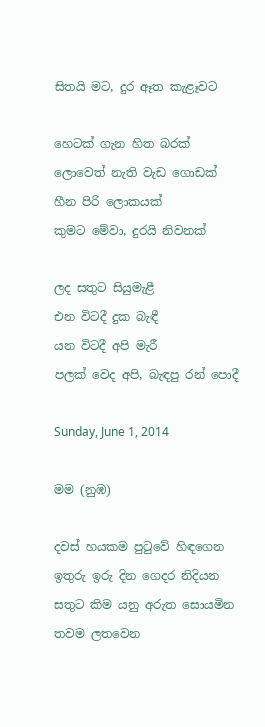සිතයි මට, දුර ඈත කැළෑවට

හෙටක් ගැන හිත බරක්
ලොවෙත් නැති වැඩ ගොඩක්
හීන පිරි ලොකයක්
කුමට මේවා, දුරයි නිවනක්

ලද සතුට සියුමැළී
එන විටදී දුක බැඳී
යන විටදී අපි මැරී
පලක් වෙද අපි, බැඳපු රන් පොදී

Sunday, June 1, 2014

මම (නුඹ)

දවස් හයකම පුටුවේ හිඳගෙන
ඉතුරු ඉරු දින ගෙදර නිදියන
සතුට කිම යනු අරුත සොයමින
තවම ලතවෙන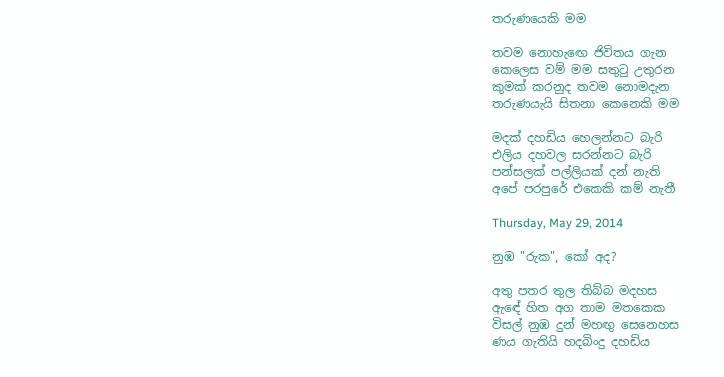තරුණයෙකි මම

තවම නොහැඟෙ ජිවිතය ගැන
කෙලෙස වම් මම සතුටු උතුරන
කුමක් කරනුද තවම නොමදැන
තරුණයැයි සිතනා කෙනෙකි මම

මදක් දහඩිය හෙලන්නට බැරි
එලිය දහවල සරන්නට බැරි
පන්සලක් පල්ලියක් දන් නැති
අපේ පරපුරේ එකෙකි කම් නැතී

Thursday, May 29, 2014

නුඹ "රුක", කෝ අද?

අතු පතර තුල තිබ්බ මදහස
ඇඳේ හිත අග තාම මතකෙක
විසල් නුඹ දුන් මහඟු සෙනෙහස
ණය ගැතියි හදබිංදු දහඩිය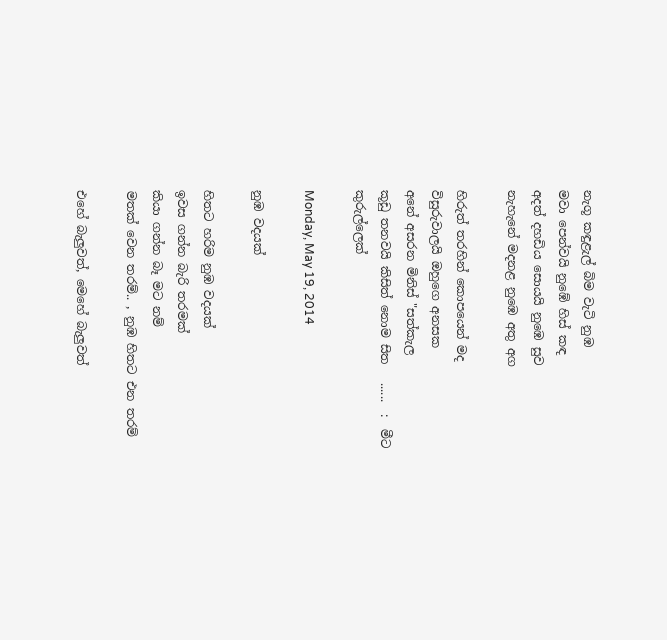නැගූ කඳුළැල් බිම වැටි නුඹ
මවා පෙන්වයි නුඹේ හිස් කඳ
අදත් දහඩිය සොයයි නුඹෙ සුව
නැහැනේ මදනළ නුඹෙ අතු අග

හිරුත් තරහින් කොපයෙන් මද
විසුරුවාලයි ඔහුගෙ අනසක
අනේ අසරන මිනිස් "සත්කැල
කූඩු තනවයි කිසිත් නොම සිත   ......  :  මීට කුරුල්ලෙක්

Monday, May 19, 2014

නුඹ වදයක්

හිතට හරිම නුඹ වදයක්
ඉවස ගන්න බැරි තරමක්
කියා ගන්න බෑ මට නම්
මතක් වෙන තරම්.. , නුඹ හිතට එන තරම්

එහේ බැලුවත්, මෙහේ බැලුවත්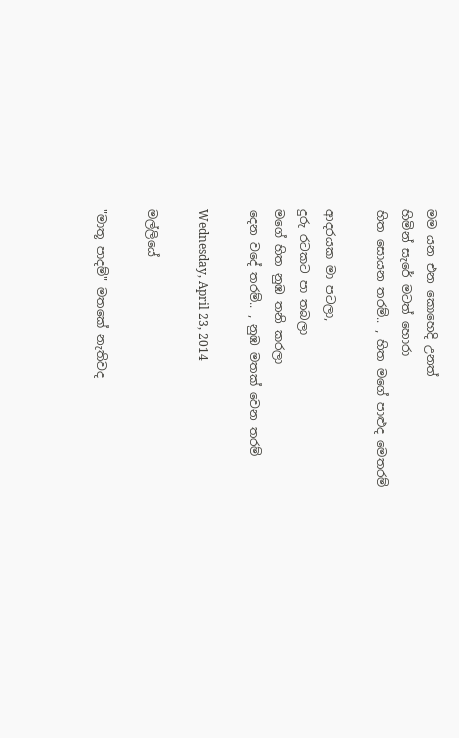මම යන එන කොහෙදි උනත්
හිමින් සැරේ මටත් හොරා
හිත සොයන තරම්.. , හිත මගේ පාළුද මෙතරම්

ආදරයක මා පටලා,
දුරු රටකට පා තබලා
මගේ හිත නුඹ තනි කරලා
දෙන වදේ තරම්.. , නුඹ මතක් වෙන තරම්

Wednesday, April 23, 2014

මල්ලියේ

"මාතූ පාදම්" මතකේ නැතිවද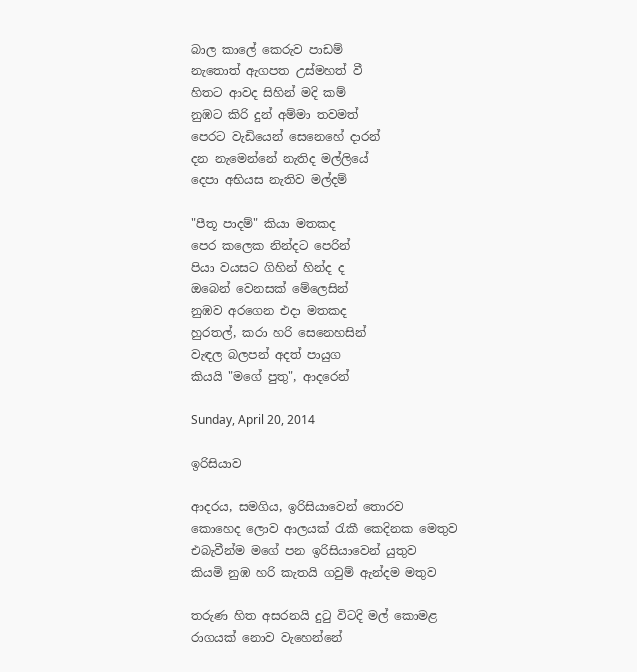බාල කාලේ කෙරුව පාඩම්
නැතොත් ඇගපත උස්මහත් වී
හිතට ආවද සිහින් මදි කම්
නුඹට කිරි දුන් අම්මා තවමත්
පෙරට වැඩියෙන් සෙනෙහේ දාරන්
දන නැමෙන්නේ නැතිද මල්ලියේ
දෙපා අභියස නැතිව මල්දම්

"පීතූ පාදම්" කියා මතකද
පෙර කලෙක නින්දට පෙරින්
පියා වයසට ගිහින් හින්ද ද
ඔබෙන් වෙනසක් මේලෙසින්
නුඹව අරගෙන එදා මතකද
හුරතල්, කරා හරි සෙනෙහසින්
වැඳල බලපන් අදත් පායුග
කියයි "මගේ පුතු", ආදරෙන්

Sunday, April 20, 2014

ඉරිසියාව

ආදරය, සමගිය, ඉරිසියාවෙන් තොරව
කොහෙද ලොව ආලයක් රැකී කෙදිනක මෙතුව
එබැවීන්ම මගේ පන ඉරිසියාවෙන් යුතුව
කියමි නුඹ හරි කැතයි ගවුම් ඇන්දම මතුව

තරුණ හිත අසරනයි දුටු විටදි මල් කොමළ
රාගයක් නොව වැහෙන්නේ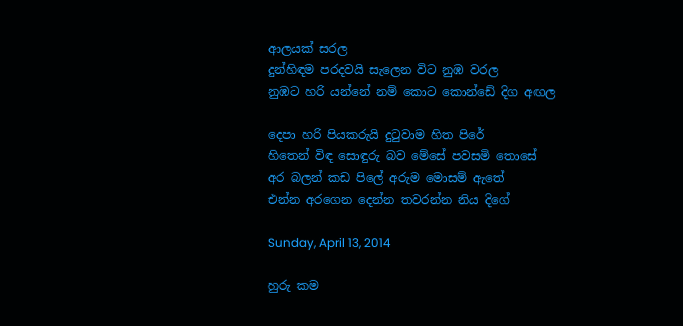ආලයක් සරල
දුන්හිඳම පරදවයි සැලෙන විට නුඹ වරල
නුඹට හරි යන්නේ නම් කොට කොන්ඩේ දිග අඟල

දෙපා හරි පියකරුයි දුටුවාම හිත පිරේ
හිතෙන් විඳ සොඳුරු බව මේසේ පවසමි තොසේ
අර බලන් කඩ පිලේ අරුම මොසම් ඇතේ
එන්න අරගෙන දෙන්න තවරන්න නිය දිගේ

Sunday, April 13, 2014

හුරු කම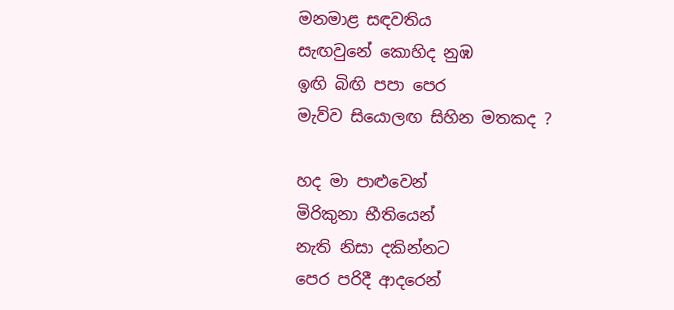මනමාළ සඳවතිය
සැඟවුනේ කොහිද නුඹ
ඉඟි බිඟි පපා පෙර
මැව්ව සියොලඟ සිහින මතකද ?

හද මා පාළුවෙන්
මිරිකුනා භීතියෙන්
නැති නිසා දකින්නට
පෙර පරිදී ආදරෙන්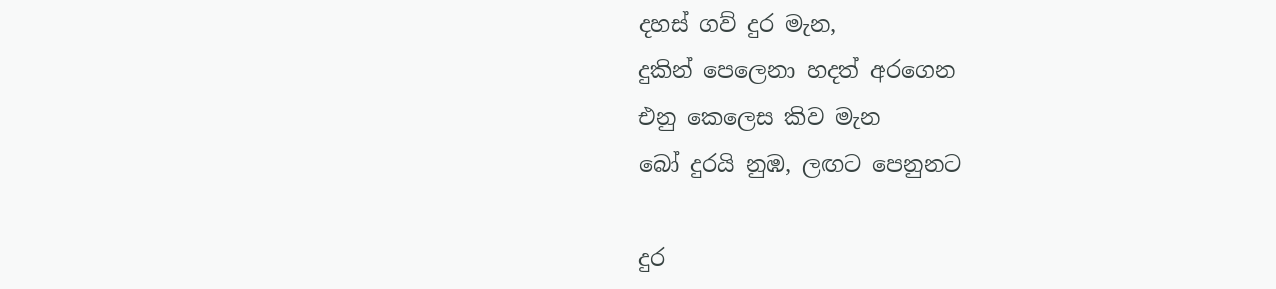දහස් ගව් දුර මැන,
දුකින් පෙලෙනා හදත් අරගෙන
එනු කෙලෙස කිව මැන
බෝ දුරයි නුඹ, ලඟට පෙනුනට

දුර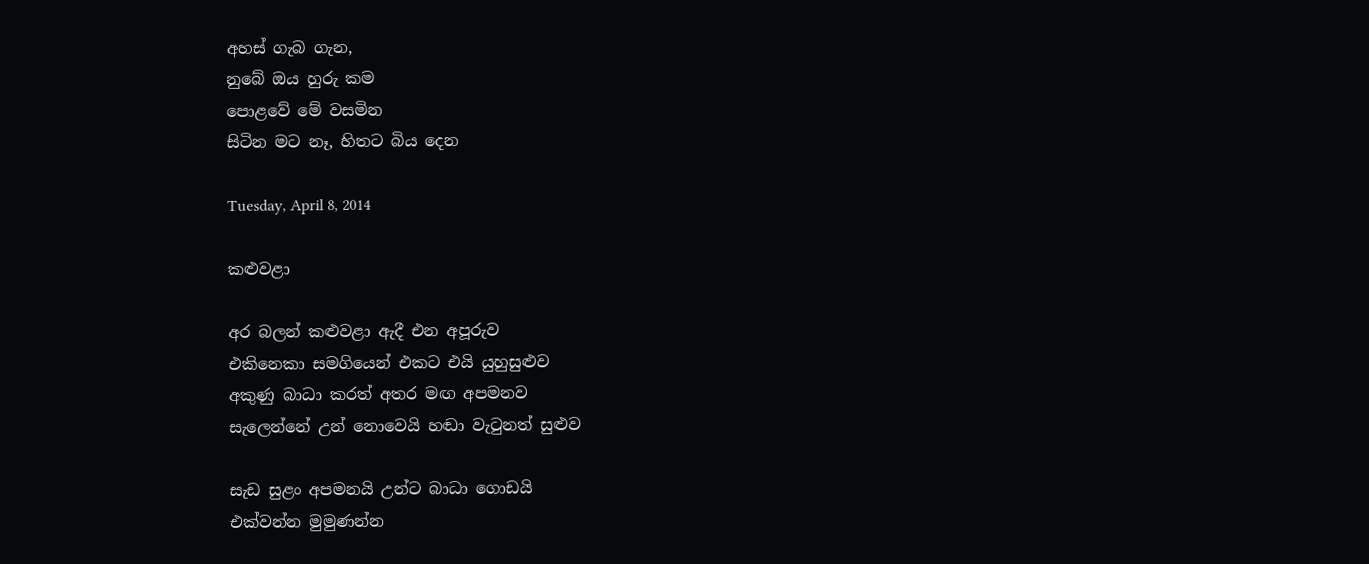අහස් ගැබ ගැන,
නුබේ ඔය හුරු කම
පොළවේ මේ වසමින
සිටින මට නෑ, හිතට බිය දෙන

Tuesday, April 8, 2014

කළුවළා

අර බලන් කළුවළා ඇදී එන අපූරුව
එකිනෙකා සමගියෙන් එකට එයි යුහුසුළුව
අකුණු බාධා කරත් අතර මඟ අපමනව
සැලෙන්නේ උන් නොවෙයි හඬා වැටුනත් සුළුව

සැඩ සුළං අපමනයි උන්ට බාධා ගොඩයි
එක්වන්න මුමුණන්න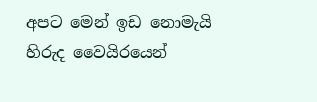අපට මෙන් ඉඩ නොමැයි
හිරුද වෛයිරයෙන්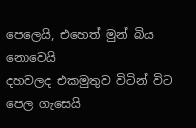පෙලෙයි, එහෙත් මුන් බිය නොවෙයි
දහවලද එකමුතුව විටින් විට පෙල ගැසෙයි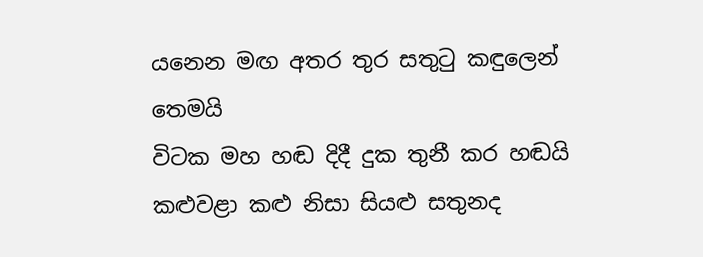යනෙන මඟ අතර තුර සතුටු කඳුලෙන් තෙමයි
විටක මහ හඬ දිදී දුක තුනී කර හඬයි
කළුවළා කළු නිසා සියළු සතුනද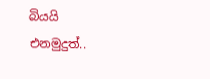බියයි
එනමුදුත්..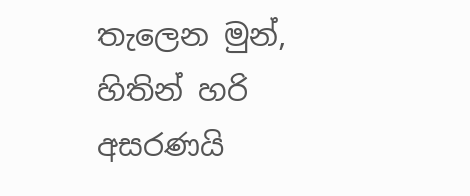තැලෙන මුන්, හිතින් හරි අසරණයි